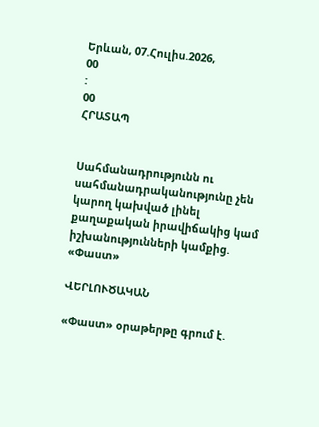Երևան, 07.Հուլիս.2026,
00
:
00
ՀՐԱՏԱՊ


Սահմանադրությունն ու սահմանադրականությունը չեն կարող կախված լինել քաղաքական իրավիճակից կամ իշխանությունների կամքից. «Փաստ»

ՎԵՐԼՈՒԾԱԿԱՆ

«Փաստ» օրաթերթը գրում է.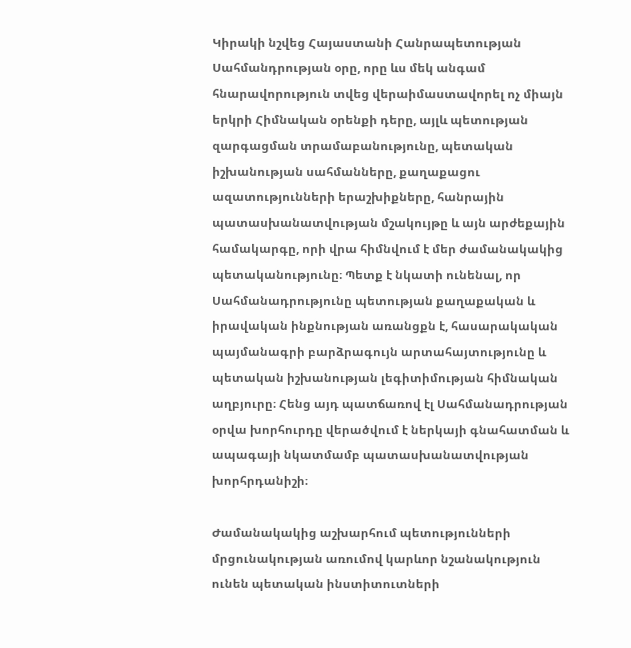Կիրակի նշվեց Հայաստանի Հանրապետության Սահմանդրության օրը, որը ևս մեկ անգամ հնարավորություն տվեց վերաիմաստավորել ոչ միայն երկրի Հիմնական օրենքի դերը, այլև պետության զարգացման տրամաբանությունը, պետական իշխանության սահմանները, քաղաքացու ազատությունների երաշխիքները, հանրային պատասխանատվության մշակույթը և այն արժեքային համակարգը, որի վրա հիմնվում է մեր ժամանակակից պետականությունը։ Պետք է նկատի ունենալ, որ Սահմանադրությունը պետության քաղաքական և իրավական ինքնության առանցքն է, հասարակական պայմանագրի բարձրագույն արտահայտությունը և պետական իշխանության լեգիտիմության հիմնական աղբյուրը։ Հենց այդ պատճառով էլ Սահմանադրության օրվա խորհուրդը վերածվում է ներկայի գնահատման և ապագայի նկատմամբ պատասխանատվության խորհրդանիշի։

Ժամանակակից աշխարհում պետությունների մրցունակության առումով կարևոր նշանակություն ունեն պետական ինստիտուտների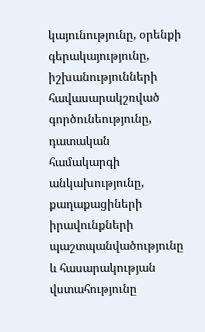կայունությունը, օրենքի գերակայությունը, իշխանությունների հավասարակշռված գործունեությունը, դատական համակարգի անկախությունը, քաղաքացիների իրավունքների պաշտպանվածությունը և հասարակության վստահությունը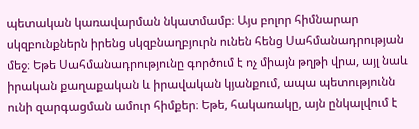պետական կառավարման նկատմամբ։ Այս բոլոր հիմնարար սկզբունքներն իրենց սկզբնաղբյուրն ունեն հենց Սահմանադրության մեջ։ Եթե Սահմանադրությունը գործում է ոչ միայն թղթի վրա, այլ նաև իրական քաղաքական և իրավական կյանքում, ապա պետությունն ունի զարգացման ամուր հիմքեր։ Եթե, հակառակը, այն ընկալվում է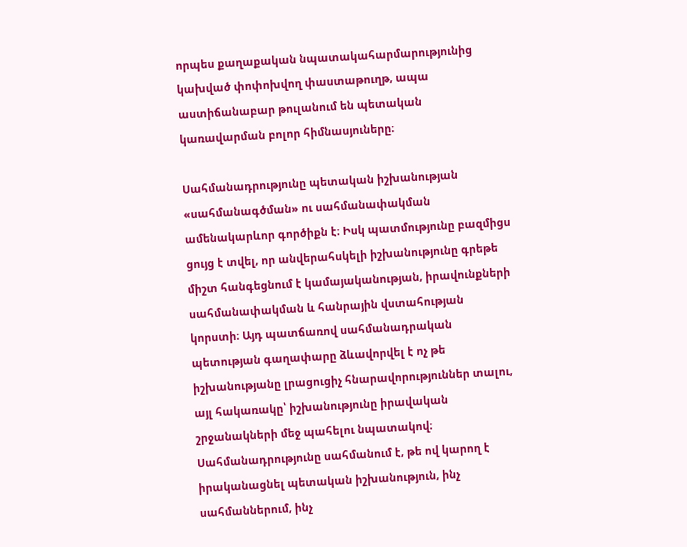որպես քաղաքական նպատակահարմարությունից կախված փոփոխվող փաստաթուղթ, ապա աստիճանաբար թուլանում են պետական կառավարման բոլոր հիմնասյուները։

Սահմանադրությունը պետական իշխանության «սահմանագծման» ու սահմանափակման ամենակարևոր գործիքն է։ Իսկ պատմությունը բազմիցս ցույց է տվել, որ անվերահսկելի իշխանությունը գրեթե միշտ հանգեցնում է կամայականության, իրավունքների սահմանափակման և հանրային վստահության կորստի։ Այդ պատճառով սահմանադրական պետության գաղափարը ձևավորվել է ոչ թե իշխանությանը լրացուցիչ հնարավորություններ տալու, այլ հակառակը՝ իշխանությունը իրավական շրջանակների մեջ պահելու նպատակով։ Սահմանադրությունը սահմանում է, թե ով կարող է իրականացնել պետական իշխանություն, ինչ սահմաններում, ինչ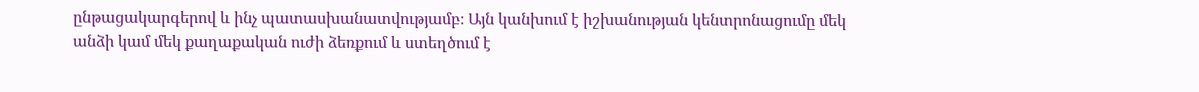ընթացակարգերով և ինչ պատասխանատվությամբ։ Այն կանխում է իշխանության կենտրոնացումը մեկ անձի կամ մեկ քաղաքական ուժի ձեռքում և ստեղծում է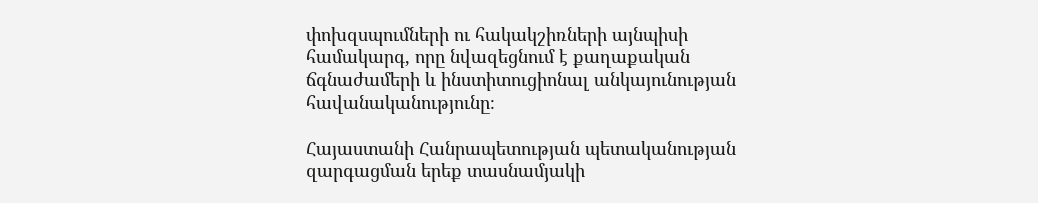փոխզսպումների ու հակակշիռների այնպիսի համակարգ, որը նվազեցնում է քաղաքական ճգնաժամերի և ինստիտուցիոնալ անկայունության հավանականությունը։

Հայաստանի Հանրապետության պետականության զարգացման երեք տասնամյակի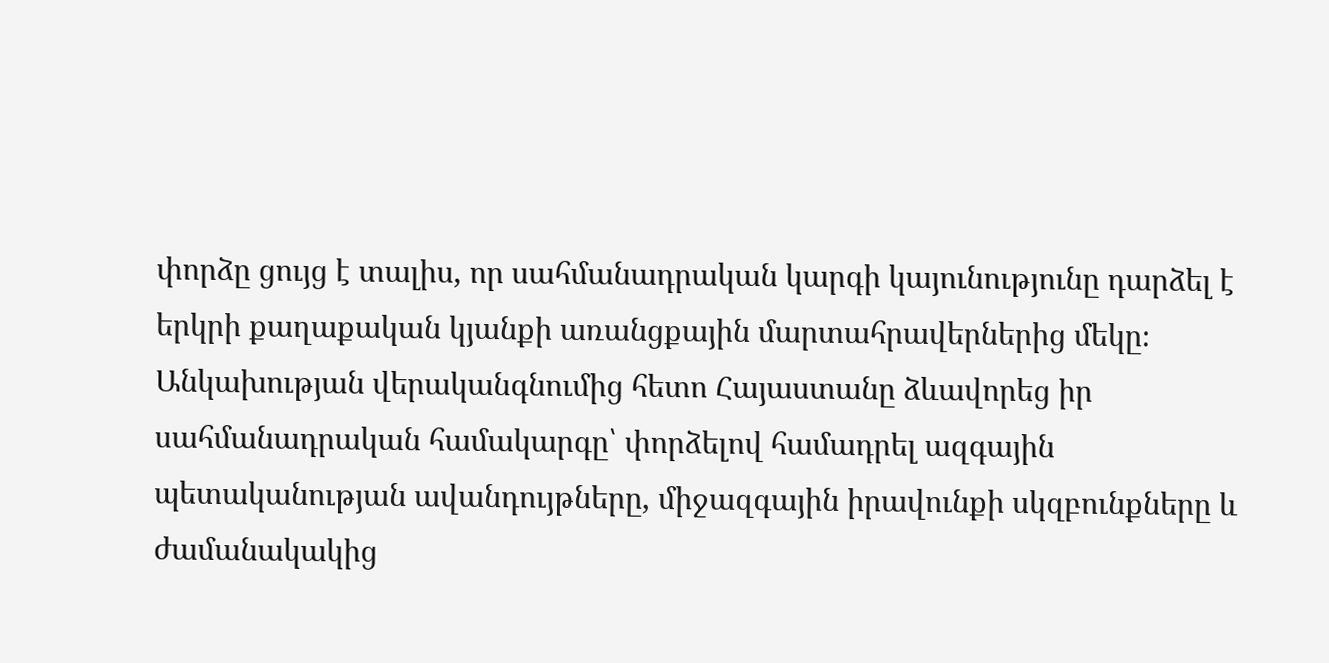փորձը ցույց է տալիս, որ սահմանադրական կարգի կայունությունը դարձել է երկրի քաղաքական կյանքի առանցքային մարտահրավերներից մեկը։ Անկախության վերականգնումից հետո Հայաստանը ձևավորեց իր սահմանադրական համակարգը՝ փորձելով համադրել ազգային պետականության ավանդույթները, միջազգային իրավունքի սկզբունքները և ժամանակակից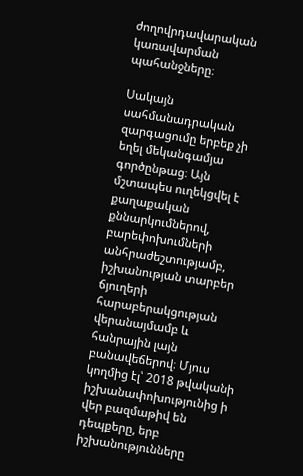ժողովրդավարական կառավարման պահանջները։

Սակայն սահմանադրական զարգացումը երբեք չի եղել մեկանգամյա գործընթաց։ Այն մշտապես ուղեկցվել է քաղաքական քննարկումներով, բարեփոխումների անհրաժեշտությամբ, իշխանության տարբեր ճյուղերի հարաբերակցության վերանայմամբ և հանրային լայն բանավեճերով։ Մյուս կողմից էլ՝ 2018 թվականի իշխանափոխությունից ի վեր բազմաթիվ են դեպքերը, երբ իշխանությունները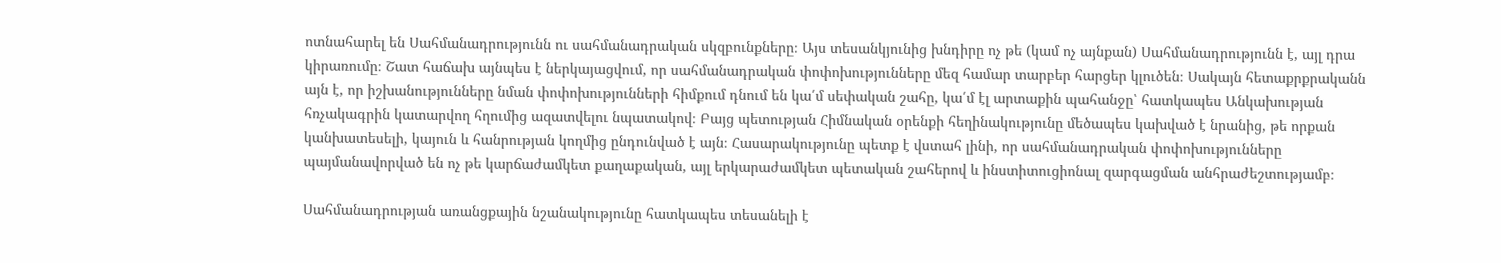ոտնահարել են Սահմանադրությունն ու սահմանադրական սկզբունքները։ Այս տեսանկյունից խնդիրը ոչ թե (կամ ոչ այնքան) Սահմանադրությունն է, այլ դրա կիրառումը։ Շատ հաճախ այնպես է ներկայացվում, որ սահմանադրական փոփոխությունները մեզ համար տարբեր հարցեր կլուծեն։ Սակայն հետաքրքրականն այն է, որ իշխանությունները նման փոփոխությունների հիմքում դնում են կա՛մ սեփական շահը, կա՛մ էլ արտաքին պահանջը՝ հատկապես Անկախության հռչակագրին կատարվող հղումից ազատվելու նպատակով։ Բայց պետության Հիմնական օրենքի հեղինակությունը մեծապես կախված է նրանից, թե որքան կանխատեսելի, կայուն և հանրության կողմից ընդունված է այն։ Հասարակությունը պետք է վստահ լինի, որ սահմանադրական փոփոխությունները պայմանավորված են ոչ թե կարճաժամկետ քաղաքական, այլ երկարաժամկետ պետական շահերով և ինստիտուցիոնալ զարգացման անհրաժեշտությամբ։

Սահմանադրության առանցքային նշանակությունը հատկապես տեսանելի է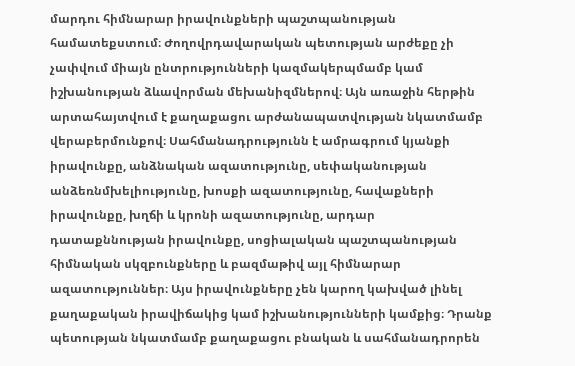մարդու հիմնարար իրավունքների պաշտպանության համատեքստում։ Ժողովրդավարական պետության արժեքը չի չափվում միայն ընտրությունների կազմակերպմամբ կամ իշխանության ձևավորման մեխանիզմներով։ Այն առաջին հերթին արտահայտվում է քաղաքացու արժանապատվության նկատմամբ վերաբերմունքով։ Սահմանադրությունն է ամրագրում կյանքի իրավունքը, անձնական ազատությունը, սեփականության անձեռնմխելիությունը, խոսքի ազատությունը, հավաքների իրավունքը, խղճի և կրոնի ազատությունը, արդար դատաքննության իրավունքը, սոցիալական պաշտպանության հիմնական սկզբունքները և բազմաթիվ այլ հիմնարար ազատություններ։ Այս իրավունքները չեն կարող կախված լինել քաղաքական իրավիճակից կամ իշխանությունների կամքից։ Դրանք պետության նկատմամբ քաղաքացու բնական և սահմանադրորեն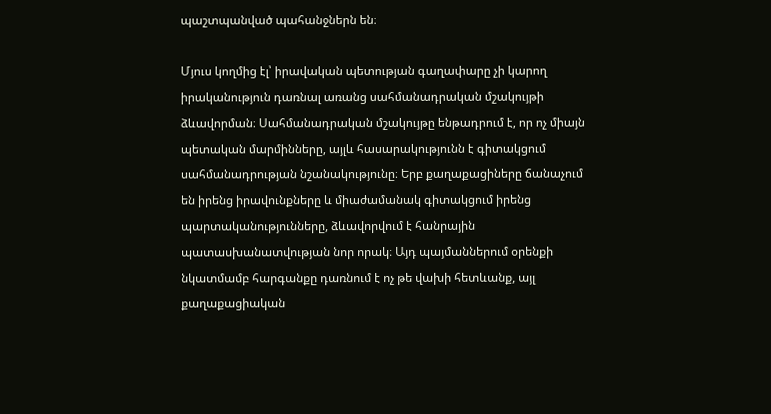պաշտպանված պահանջներն են։

Մյուս կողմից էլ՝ իրավական պետության գաղափարը չի կարող իրականություն դառնալ առանց սահմանադրական մշակույթի ձևավորման։ Սահմանադրական մշակույթը ենթադրում է, որ ոչ միայն պետական մարմինները, այլև հասարակությունն է գիտակցում սահմանադրության նշանակությունը։ Երբ քաղաքացիները ճանաչում են իրենց իրավունքները և միաժամանակ գիտակցում իրենց պարտականությունները, ձևավորվում է հանրային պատասխանատվության նոր որակ։ Այդ պայմաններում օրենքի նկատմամբ հարգանքը դառնում է ոչ թե վախի հետևանք, այլ քաղաքացիական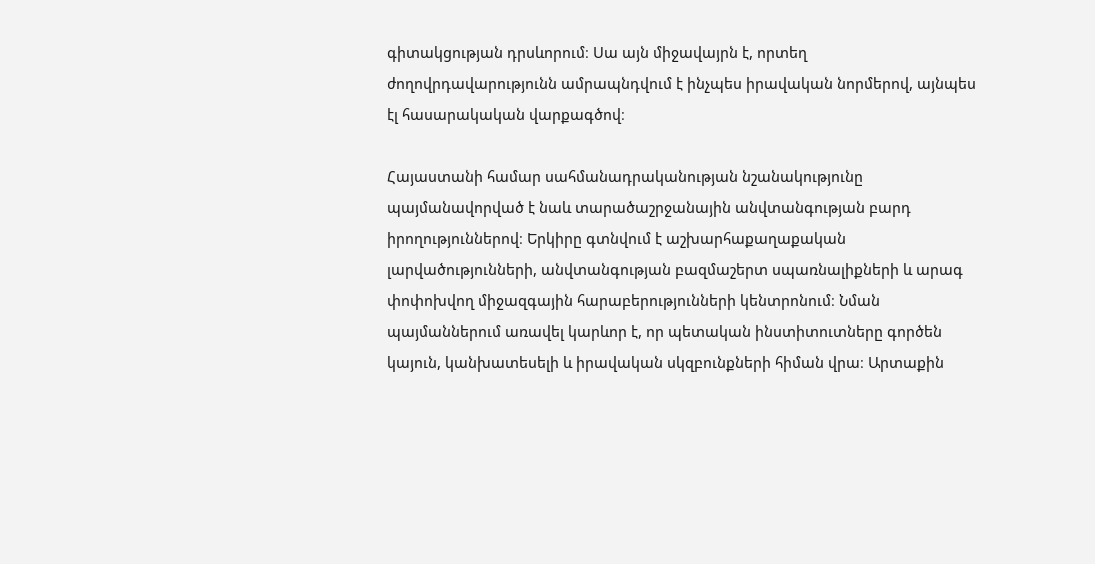գիտակցության դրսևորում։ Սա այն միջավայրն է, որտեղ ժողովրդավարությունն ամրապնդվում է ինչպես իրավական նորմերով, այնպես էլ հասարակական վարքագծով։

Հայաստանի համար սահմանադրականության նշանակությունը պայմանավորված է նաև տարածաշրջանային անվտանգության բարդ իրողություններով։ Երկիրը գտնվում է աշխարհաքաղաքական լարվածությունների, անվտանգության բազմաշերտ սպառնալիքների և արագ փոփոխվող միջազգային հարաբերությունների կենտրոնում։ Նման պայմաններում առավել կարևոր է, որ պետական ինստիտուտները գործեն կայուն, կանխատեսելի և իրավական սկզբունքների հիման վրա։ Արտաքին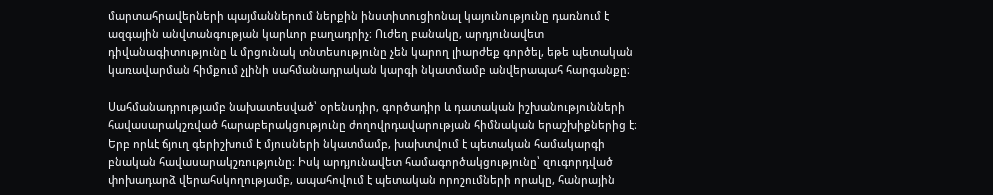մարտահրավերների պայմաններում ներքին ինստիտուցիոնալ կայունությունը դառնում է ազգային անվտանգության կարևոր բաղադրիչ։ Ուժեղ բանակը, արդյունավետ դիվանագիտությունը և մրցունակ տնտեսությունը չեն կարող լիարժեք գործել, եթե պետական կառավարման հիմքում չլինի սահմանադրական կարգի նկատմամբ անվերապահ հարգանքը։

Սահմանադրությամբ նախատեսված՝ օրենսդիր, գործադիր և դատական իշխանությունների հավասարակշռված հարաբերակցությունը ժողովրդավարության հիմնական երաշխիքներից է։ Երբ որևէ ճյուղ գերիշխում է մյուսների նկատմամբ, խախտվում է պետական համակարգի բնական հավասարակշռությունը։ Իսկ արդյունավետ համագործակցությունը՝ զուգորդված փոխադարձ վերահսկողությամբ, ապահովում է պետական որոշումների որակը, հանրային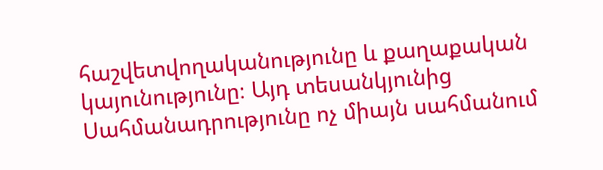հաշվետվողականությունը և քաղաքական կայունությունը։ Այդ տեսանկյունից Սահմանադրությունը ոչ միայն սահմանում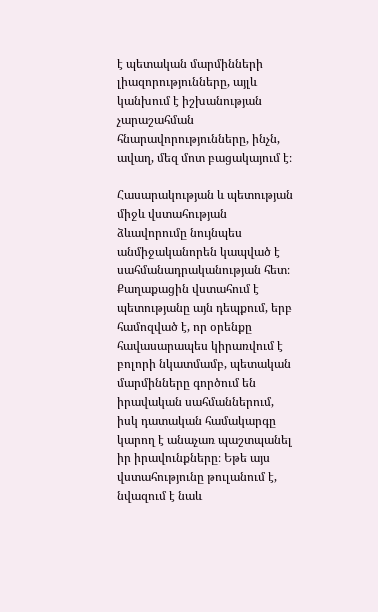է պետական մարմինների լիազորությունները, այլև կանխում է իշխանության չարաշահման հնարավորությունները, ինչն, ավաղ, մեզ մոտ բացակայում է։

Հասարակության և պետության միջև վստահության ձևավորումը նույնպես անմիջականորեն կապված է սահմանադրականության հետ։ Քաղաքացին վստահում է պետությանը այն դեպքում, երբ համոզված է, որ օրենքը հավասարապես կիրառվում է բոլորի նկատմամբ, պետական մարմինները գործում են իրավական սահմաններում, իսկ դատական համակարգը կարող է անաչառ պաշտպանել իր իրավունքները։ Եթե այս վստահությունը թուլանում է, նվազում է նաև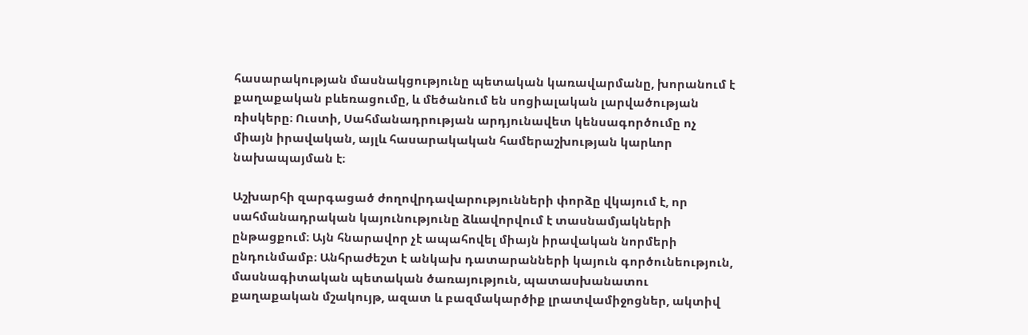հասարակության մասնակցությունը պետական կառավարմանը, խորանում է քաղաքական բևեռացումը, և մեծանում են սոցիալական լարվածության ռիսկերը։ Ուստի, Սահմանադրության արդյունավետ կենսագործումը ոչ միայն իրավական, այլև հասարակական համերաշխության կարևոր նախապայման է։

Աշխարհի զարգացած ժողովրդավարությունների փորձը վկայում է, որ սահմանադրական կայունությունը ձևավորվում է տասնամյակների ընթացքում։ Այն հնարավոր չէ ապահովել միայն իրավական նորմերի ընդունմամբ։ Անհրաժեշտ է անկախ դատարանների կայուն գործունեություն, մասնագիտական պետական ծառայություն, պատասխանատու քաղաքական մշակույթ, ազատ և բազմակարծիք լրատվամիջոցներ, ակտիվ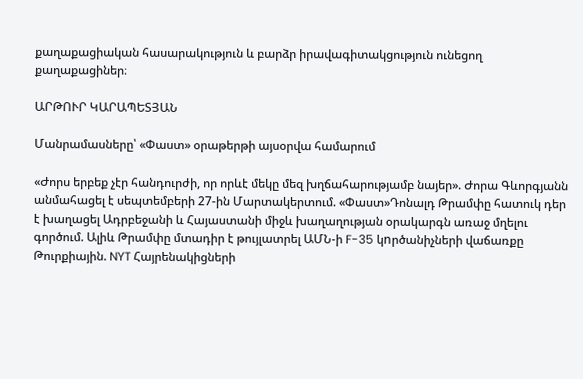քաղաքացիական հասարակություն և բարձր իրավագիտակցություն ունեցող քաղաքացիներ։

ԱՐԹՈՒՐ ԿԱՐԱՊԵՏՅԱՆ

Մանրամասները՝ «Փաստ» օրաթերթի այսօրվա համարում

«Ժորս երբեք չէր հանդուրժի, որ որևէ մեկը մեզ խղճահարությամբ նայեր». Ժորա Գևորգյանն անմահացել է սեպտեմբերի 27-ին Մարտակերտում. «Փաստ»Դոնալդ Թրամփը հատուկ դեր է խաղացել Ադրբեջանի և Հայաստանի միջև խաղաղության օրակարգն առաջ մղելու գործում. Ալիև Թրամփը մտադիր է թույլատրել ԱՄՆ-ի F-35 կnրծանիչների վաճառքը Թուրքիային. NYT Հայրենակիցների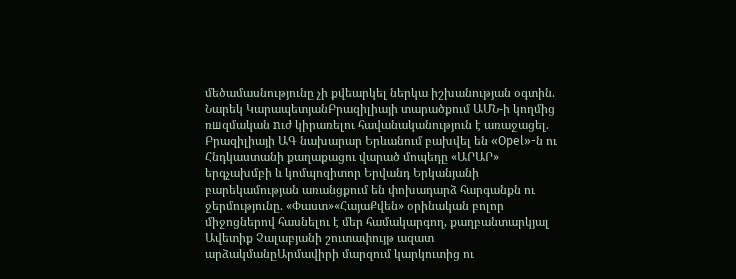մեծամասնությունը չի քվեարկել ներկա իշխանության օգտին. Նարեկ ԿարապետյանԲրազիլիայի տարածքում ԱՄՆ-ի կողմից ռшզմական nւժ կիրառելու հավանականություն է առաջացել. Բրազիլիայի ԱԳ նախարար Երևանում բախվել են «Opel»-ն ու Հնդկաստանի քաղաքացու վարած մոպեդը «ԱՐԱՐ» երգչախմբի և կոմպոզիտոր Երվանդ Երկանյանի բարեկամության առանցքում են փոխադարձ հարգանքն ու ջերմությունը. «Փաստ»«ՀայաՔվեն» օրինական բոլոր միջոցներով հասնելու է մեր համակարգող, քաղբանտարկյալ Ավետիք Չալաբյանի շուտափույթ ազատ արձակմանըԱրմավիրի մարզում կարկուտից ու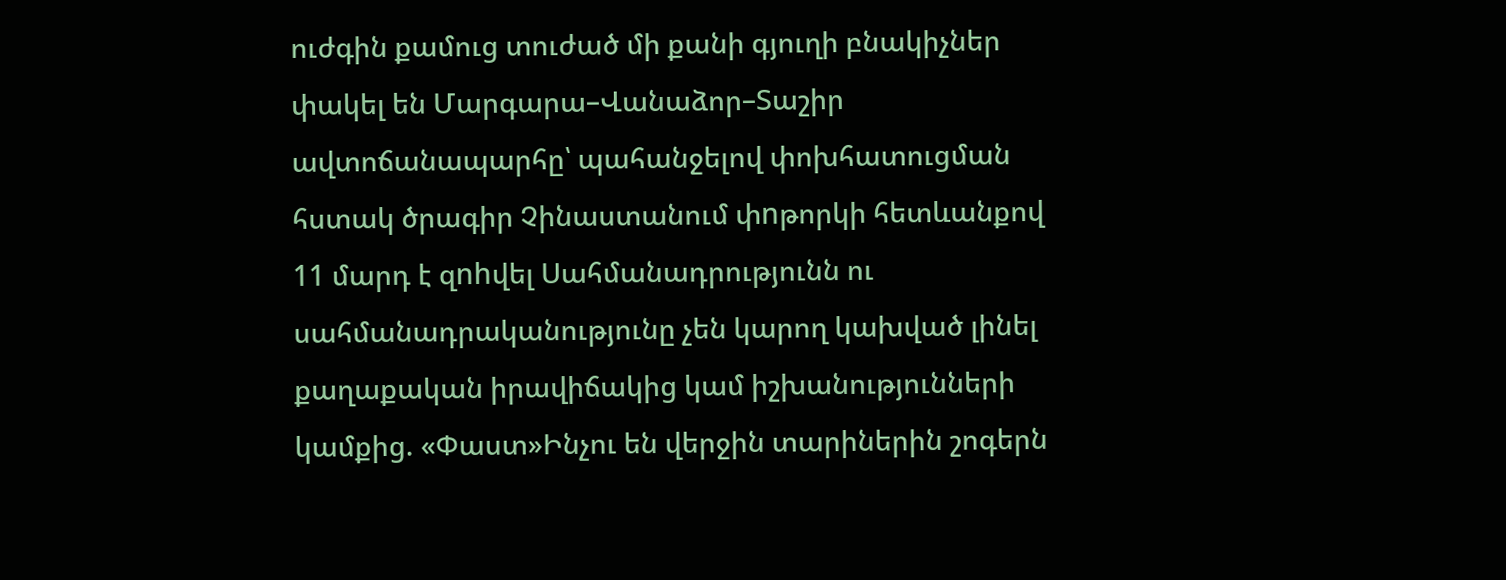ուժգին քամուց տուժած մի քանի գյուղի բնակիչներ փակել են Մարգարա–Վանաձոր–Տաշիր ավտոճանապարհը՝ պահանջելով փոխհատուցման հստակ ծրագիր Չինաստանում փnթորկի հետևանքով 11 մարդ է զnhվել Սահմանադրությունն ու սահմանադրականությունը չեն կարող կախված լինել քաղաքական իրավիճակից կամ իշխանությունների կամքից. «Փաստ»Ինչու են վերջին տարիներին շոգերն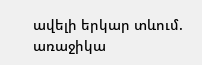ավելի երկար տևում. առաջիկա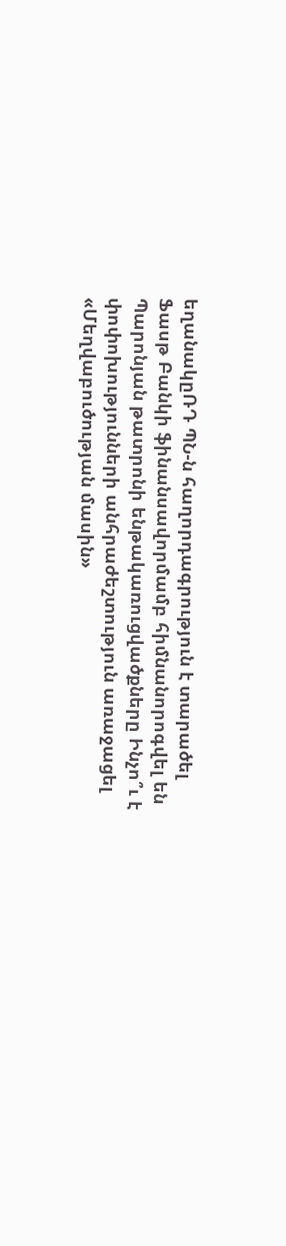եղանակըՌԴ ՊՆ-ն հաղորդագրություն է տարածել Ֆասթ Բանկի ֆինանսավորմամբ հիմնանորոգվել են Պարոնյան թատրոնի ենթակառուցվածքները Ինչո՞ւ է փոփոխությունների անհրաժեշտություն առաջացել «Մեղվաբուծության մասին»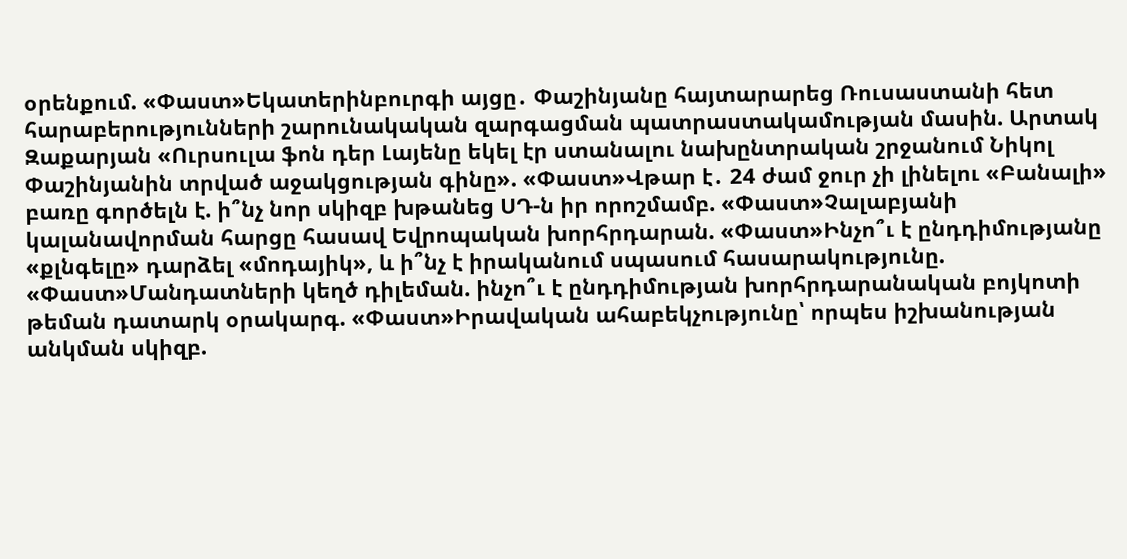օրենքում. «Փաստ»Եկատերինբուրգի այցը․ Փաշինյանը հայտարարեց Ռուսաստանի հետ հարաբերությունների շարունակական զարգացման պատրաստակամության մասին. Արտակ Զաքարյան «Ուրսուլա ֆոն դեր Լայենը եկել էր ստանալու նախընտրական շրջանում Նիկոլ Փաշինյանին տրված աջակցության գինը». «Փաստ»Վթար է․ 24 ժամ ջուր չի լինելու «Բանալի» բառը գործելն է. ի՞նչ նոր սկիզբ խթանեց ՍԴ-ն իր որոշմամբ. «Փաստ»Չալաբյանի կալանավորման հարցը հասավ Եվրոպական խորհրդարան. «Փաստ»Ինչո՞ւ է ընդդիմությանը «քլնգելը» դարձել «մոդայիկ», և ի՞նչ է իրականում սպասում հասարակությունը. «Փաստ»Մանդատների կեղծ դիլեման. ինչո՞ւ է ընդդիմության խորհրդարանական բոյկոտի թեման դատարկ օրակարգ. «Փաստ»Իրավական ահաբեկչությունը՝ որպես իշխանության անկման սկիզբ.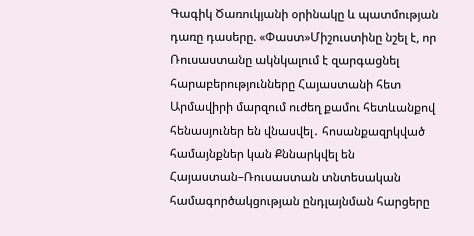Գագիկ Ծառուկյանի օրինակը և պատմության դառը դասերը. «Փաստ»Միշուստինը նշել է, որ Ռուսաստանը ակնկալում է զարգացնել հարաբերությունները Հայաստանի հետ Արմավիրի մարզում ուժեղ քամու հետևանքով հենասյուներ են վնասվել․ հոսանքազրկված համայնքներ կան Քննարկվել են Հայաստան–Ռուսաստան տնտեսական համագործակցության ընդլայնման հարցերը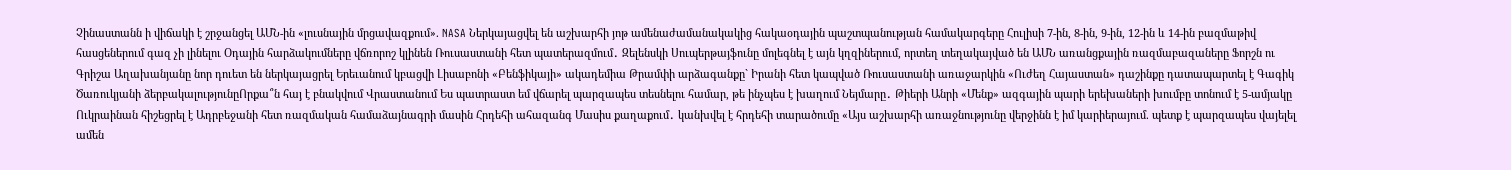Չինաստանն ի վիճակի է շրջանցել ԱՄՆ-ին «լուսնային մրցավազքում». NASA Ներկայացվել են աշխարհի յոթ ամենաժամանակակից հակաօդային պաշտպանության համակարգերը Հուլիսի 7-ին, 8-ին, 9-ին, 12-ին և 14-ին բազմաթիվ հասցեներում գազ չի լինելու Օդային հարձակումները վճռորոշ կլինեն Ռուսաստանի հետ պատերազմում․ Զելենսկի Սուպերթայֆունը մոլեգնել է այն կղզիներում, որտեղ տեղակայված են ԱՄՆ առանցքային ռազմաբազաները Ֆորշն ու Գրիշա Աղախանյանը նոր դուետ են ներկայացրել Երեւանում կբացվի Լիսաբոնի «Բենֆիկայի» ակադեմիա Թրամփի արձագանքը` Իրանի հետ կապված Ռուսաստանի առաջարկին «Ուժեղ Հայաստան» դաշինքը դատապարտել է Գագիկ Ծառուկյանի ձերբակալությունըՈրքա՞ն հայ է բնակվում Վրաստանում Ես պատրաստ եմ վճարել պարզապես տեսնելու համար, թե ինչպես է խաղում Նեյմարը․ Թիերի Անրի «Մենք» ազգային պարի երեխաների խումբը տոնում է 5-ամյակը Ուկրաինան հիշեցրել է Ադրբեջանի հետ ռազմական համաձայնագրի մասին Հրդեհի ահազանգ Մասիս քաղաքում․ կանխվել է հրդեհի տարածումը «Այս աշխարհի առաջնությունը վերջինն է իմ կարիերայում. պետք է պարզապես վայելել ամեն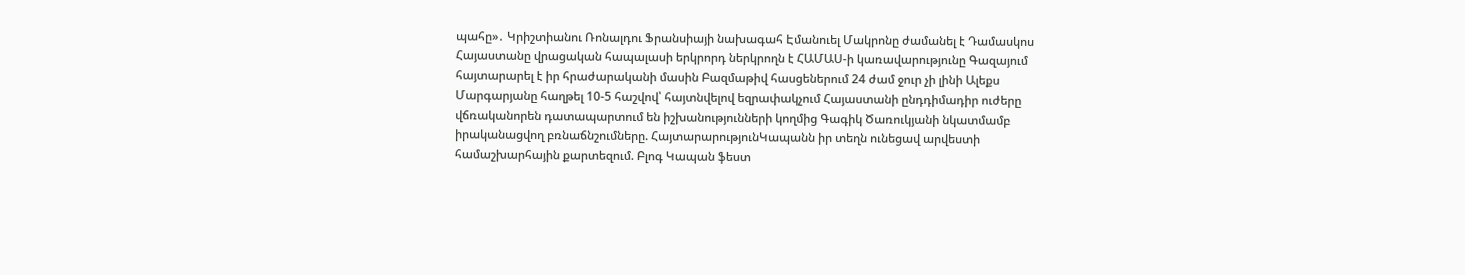պահը»․ Կրիշտիանու Ռոնալդու Ֆրանսիայի նախագահ Էմանուել Մակրոնը ժամանել է Դամասկոս Հայաստանը վրացական հապալասի երկրորդ ներկրողն է ՀԱՄԱՍ-ի կառավարությունը Գազայում հայտարարել է իր հրաժարականի մասին Բազմաթիվ հասցեներում 24 ժամ ջուր չի լինի Ալեքս Մարգարյանը հաղթել 10-5 հաշվով՝ հայտնվելով եզրափակչում Հայաստանի ընդդիմադիր ուժերը վճռականորեն դատապարտում են իշխանությունների կողմից Գագիկ Ծառուկյանի նկատմամբ իրականացվող բռնաճնշումները. ՀայտարարությունԿապանն իր տեղն ունեցավ արվեստի համաշխարհային քարտեզում. Բլոգ Կապան ֆեստ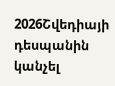2026Շվեդիայի դեսպանին կանչել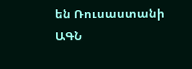են Ռուսաստանի ԱԳՆ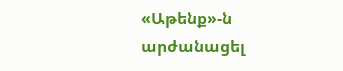«Աթենք»-ն արժանացել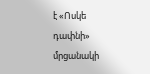է «Ոսկե դափնի» մրցանակի